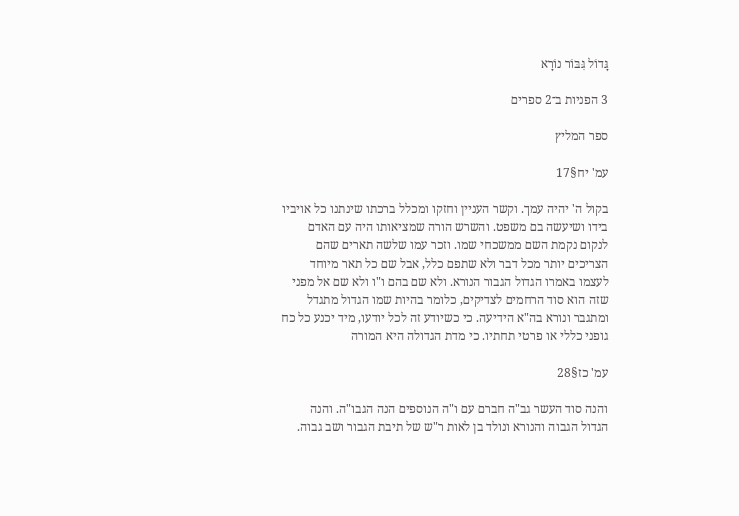גָּדוֹל גִּבּוֹר נוֹרָא

3 הפניות ב־2 ספרים

ספר המליץ

עמ' יח§17

בקול ה' יהיה עמך. וקשר העניין וחזקו ומכלל ברכתו שינתנו כל אויביו בידו ושיעשה בם משפט. והשרש הורה שמציאותו היה עם האדם לנקום נקמת השם ממשכחי שמו. וזכר עמו שלשה תארים שהם הצריכים יותר מכל דבר ולא שתפם כלל, אבל שם כל תאר מיוחד לעצמו באמרו הגדול הגבור הנורא. ולא שם בהם ו"ו ולא שם אל מפני שזה הוא סוד הרחמים לצדיקים, כלומר בהיות שמו הגדול מתגדל ומתגבר ונורא בה"א הידיעה. כי כשיודע זה לכל יודעו, מיד יכנע כל כח גופני כללי או פרטי תחתיו. כי מדת הגדולה היא המורה

עמ' כז§28

והנה סוד העשר גב"ה חברם עם ו"ה הנוספים הנה הגבו"ה. והנה הגדול הגבוה והנורא ונולד בן לאות ר"ש של תיבת הגבור ושב גבוה.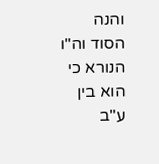והנה הסוד וה"ו הנורא כי הוא בין ע"ב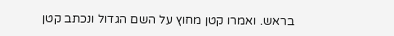בראש. ואמרו קטן מחוץ על השם הגדול ונכתב קטן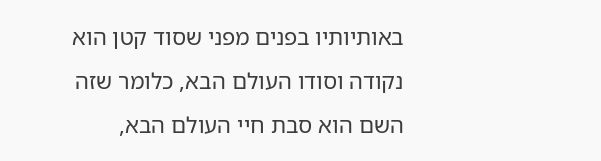באותיותיו בפנים מפני שסוד קטן הוא נקודה וסודו העולם הבא, כלומר שזה השם הוא סבת חיי העולם הבא,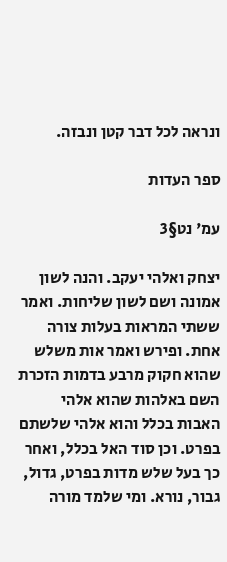ונראה לכל דבר קטן ונבזה.

ספר העדות

עמ' נט§3

יצחק ואלהי יעקב. והנה לשון אמונה ושם לשון שליחות. ואמר ששתי המראות בעלות צורה אחת. ופירש ואמר אות משלש שהוא חקוק מרבע בדמות הזכרת השם באלהות שהוא אלהי האבות בכלל והוא אלהי שלשתם בפרט. וכן סוד האל בכלל, ואחר כך בעל שלש מדות בפרט, גדול, גבור, נורא. ומי שלמד מורה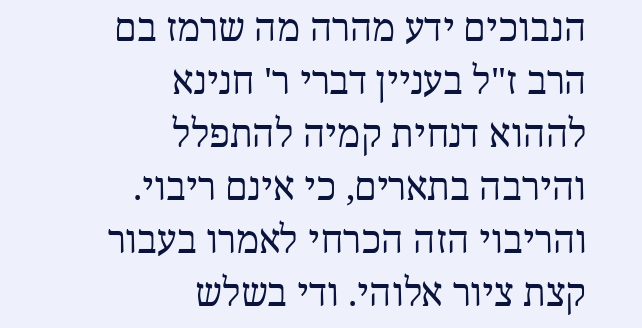הנבוכים ידע מהרה מה שרמז בם הרב ז"ל בעניין דברי ר' חנינא לההוא דנחית קמיה להתפלל והירבה בתארים, כי אינם ריבוי. והריבוי הזה הכרחי לאמרו בעבור קצת ציור אלוהי. ודי בשלש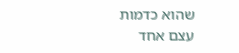שהוא כדמות עצם אחד